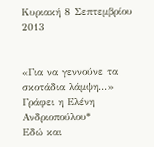Κυριακή 8 Σεπτεμβρίου 2013


«Για να γεννούνε τα σκοτάδια λάμψη...»
Γράφει η Ελένη Ανδριοπούλου*
Εδώ και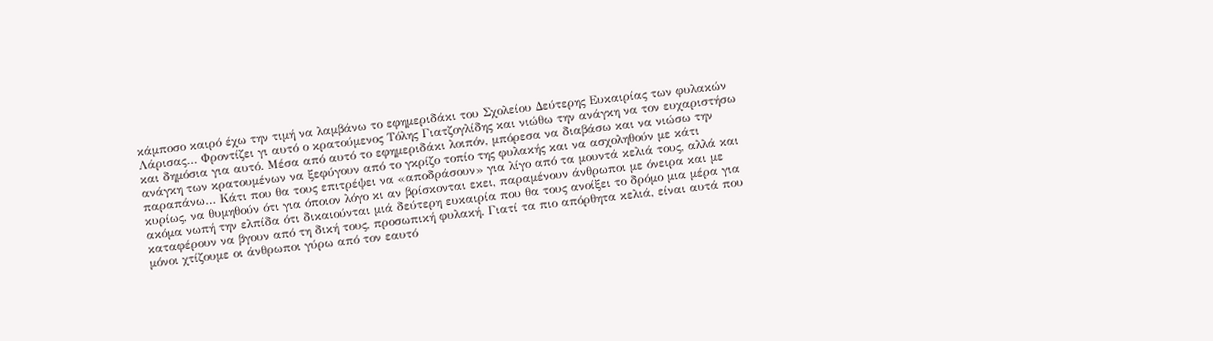κάμποσο καιρό έχω την τιμή να λαμβάνω το εφημεριδάκι του Σχολείου Δεύτερης Ευκαιρίας των φυλακών Λάρισας… Φροντίζει γι αυτό ο κρατούμενος Τόλης Γιατζογλίδης και νιώθω την ανάγκη να τον ευχαριστήσω και δημόσια για αυτό. Μέσα από αυτό το εφημεριδάκι λοιπόν, μπόρεσα να διαβάσω και να νιώσω την ανάγκη των κρατουμένων να ξεφύγουν από το γκρίζο τοπίο της φυλακής και να ασχοληθούν με κάτι παραπάνω… Κάτι που θα τους επιτρέψει να «αποδράσουν» για λίγο από τα μουντά κελιά τους, αλλά και κυρίως, να θυμηθούν ότι για όποιον λόγο κι αν βρίσκονται εκει, παραμένουν άνθρωποι με όνειρα και με ακόμα νωπή την ελπίδα ότι δικαιούνται μιά δεύτερη ευκαιρία που θα τους ανοίξει το δρόμο μια μέρα για καταφέρουν να βγουν από τη δική τους, προσωπική φυλακή. Γιατί τα πιο απόρθητα κελιά, είναι αυτά που μόνοι χτίζουμε οι άνθρωποι γύρω από τον εαυτό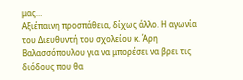μας…
Αξιέπαινη προσπάθεια, δίχως άλλο. Η αγωνία του Διευθυντή του σχολείου κ. Άρη Βαλασσόπουλου για να μπορέσει να βρει τις διόδους που θα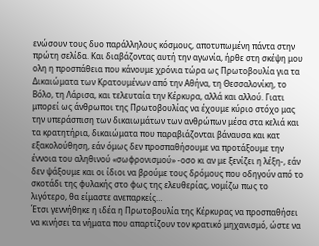ενώσουν τους δυο παράλληλους κόσμους, αποτυπωμένη πάντα στην πρώτη σελίδα. Και διαβάζοντας αυτή την αγωνία, ήρθε στη σκέψη μου ολη η προσπάθεια που κάνουμε χρόνια τώρα ως Πρωτοβουλία για τα Δικαιώματα των Κρατουμένων από την Αθήνα, τη Θεσσαλονίκη, το Βόλο, τη Λάρισα, και τελευταία την Κέρκυρα, αλλά και αλλού. Γιατι μπορεί ως άνθρωποι της Πρωτοβουλίας να έχουμε κύριο στόχο μας την υπεράσπιση των δικαιωμάτων των ανθρώπων μέσα στα κελιά και τα κρατητήρια, δικαιώματα που παραβιάζονται βάναυσα και κατ εξακολούθηση, εάν όμως δεν προσπαθήσουμε να προτάξουμε την έννοια του αληθινού «σωφρονισμού» -οσο κι αν με ξενίζει η λέξη-, εάν δεν ψάξουμε και οι ίδιοι να βρούμε τους δρόμους που οδηγούν από το σκοτάδι της φυλακής στο φως της ελευθερίας, νομίζω πως το λιγότερο, θα είμαστε ανεπαρκείς…
Έτσι γεννήθηκε η ιδέα η Πρωτοβουλία της Κέρκυρας να προσπαθήσει να κινήσει τα νήματα που απαρτίζουν τον κρατικό μηχανισμό, ώστε να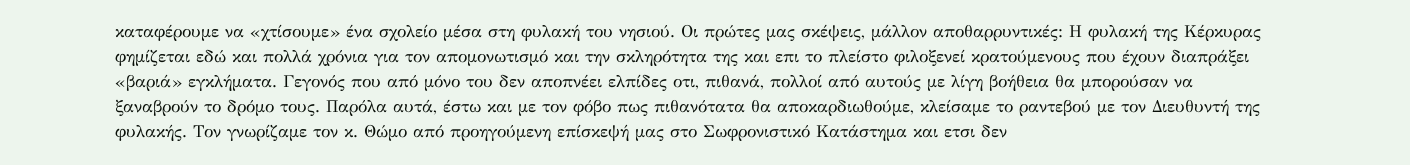καταφέρουμε να «χτίσουμε» ένα σχολείο μέσα στη φυλακή του νησιού. Οι πρώτες μας σκέψεις, μάλλον αποθαρρυντικές: Η φυλακή της Κέρκυρας φημίζεται εδώ και πολλά χρόνια για τον απομονωτισμό και την σκληρότητα της και επι το πλείστο φιλοξενεί κρατούμενους που έχουν διαπράξει «βαριά» εγκλήματα. Γεγονός που από μόνο του δεν αποπνέει ελπίδες οτι, πιθανά, πολλοί από αυτούς με λίγη βοήθεια θα μπορούσαν να ξαναβρούν το δρόμο τους. Παρόλα αυτά, έστω και με τον φόβο πως πιθανότατα θα αποκαρδιωθούμε, κλείσαμε το ραντεβού με τον Διευθυντή της φυλακής. Τον γνωρίζαμε τον κ. Θώμο από προηγούμενη επίσκεψή μας στο Σωφρονιστικό Κατάστημα και ετσι δεν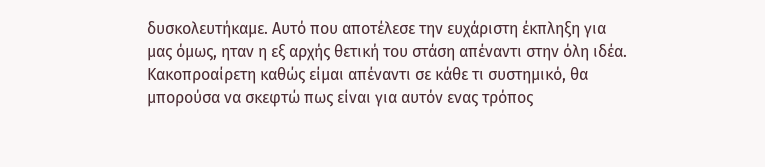δυσκολευτήκαμε. Αυτό που αποτέλεσε την ευχάριστη έκπληξη για μας όμως, ηταν η εξ αρχής θετική του στάση απέναντι στην όλη ιδέα. Κακοπροαίρετη καθώς είμαι απέναντι σε κάθε τι συστημικό, θα μπορούσα να σκεφτώ πως είναι για αυτόν ενας τρόπος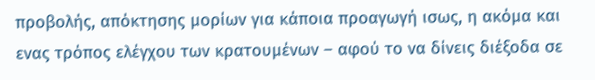προβολής, απόκτησης μορίων για κάποια προαγωγή ισως, η ακόμα και ενας τρόπος ελέγχου των κρατουμένων – αφού το να δίνεις διέξοδα σε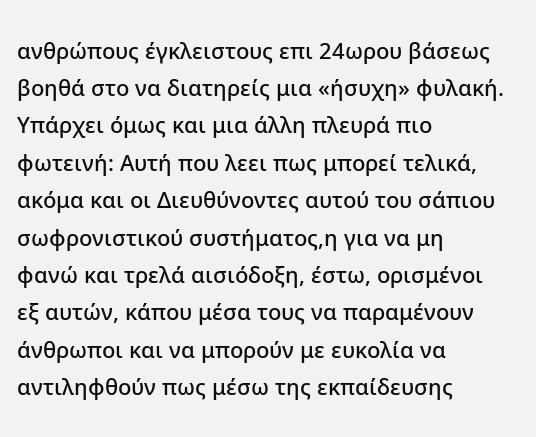ανθρώπους έγκλειστους επι 24ωρου βάσεως βοηθά στο να διατηρείς μια «ήσυχη» φυλακή. Υπάρχει όμως και μια άλλη πλευρά πιο φωτεινή: Αυτή που λεει πως μπορεί τελικά, ακόμα και οι Διευθύνοντες αυτού του σάπιου σωφρονιστικού συστήματος,η για να μη φανώ και τρελά αισιόδοξη, έστω, ορισμένοι εξ αυτών, κάπου μέσα τους να παραμένουν άνθρωποι και να μπορούν με ευκολία να αντιληφθούν πως μέσω της εκπαίδευσης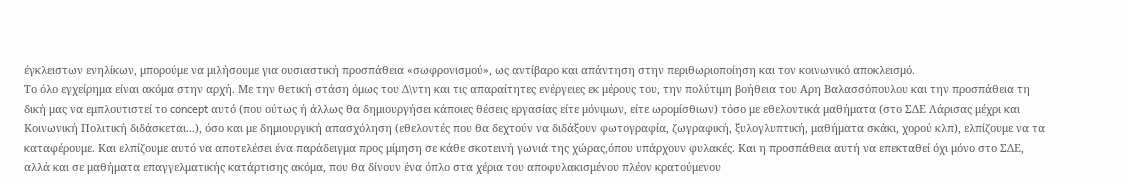έγκλειστων ενηλίκων, μπορούμε να μιλήσουμε για ουσιαστική προσπάθεια «σωφρονισμού», ως αντίβαρο και απάντηση στην περιθωριοποίηση και τον κοινωνικό αποκλεισμό.
Το όλο εγχείρημα είναι ακόμα στην αρχή. Με την θετική στάση όμως του Δ\ντη και τις απαραίτητες ενέργειες εκ μέρους του, την πολύτιμη βοήθεια του Αρη Βαλασσόπουλου και την προσπάθεια τη δική μας να εμπλουτιστεί το concept αυτό (που ούτως ή άλλως θα δημιουργήσει κάποιες θέσεις εργασίας είτε μόνιμων, είτε ωρομίσθιων) τόσο με εθελοντικά μαθήματα (στο ΣΔΕ Λάρισας μέχρι και Κοινωνική Πολιτική διδάσκεται...), όσο και με δημιουργική απασχόληση (εθελοντές που θα δεχτούν να διδάξουν φωτογραφία, ζωγραφική, ξυλογλυπτική, μαθήματα σκάκι, χορού κλπ), ελπίζουμε να τα καταφέρουμε. Και ελπίζουμε αυτό να αποτελέσει ένα παράδειγμα προς μίμηση σε κάθε σκοτεινή γωνιά της χώρας,όπου υπάρχουν φυλακές. Και η προσπάθεια αυτή να επεκταθεί όχι μόνο στο ΣΔΕ, αλλά και σε μαθήματα επαγγελματικής κατάρτισης ακόμα, που θα δίνουν ένα όπλο στα χέρια του αποφυλακισμένου πλέον κρατούμενου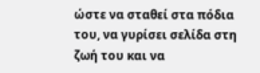ώστε να σταθεί στα πόδια του, να γυρίσει σελίδα στη ζωή του και να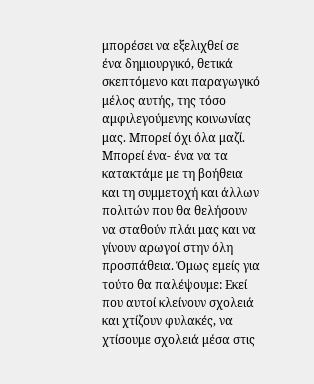μπορέσει να εξελιχθεί σε ένα δημιουργικό, θετικά σκεπτόμενο και παραγωγικό μέλος αυτής, της τόσο αμφιλεγούμενης κοινωνίας μας. Μπορεί όχι όλα μαζί. Μπορεί ένα- ένα να τα κατακτάμε με τη βοήθεια και τη συμμετοχή και άλλων πολιτών που θα θελήσουν να σταθούν πλάι μας και να γίνουν αρωγοί στην όλη προσπάθεια. Όμως εμείς για τούτο θα παλέψουμε: Εκεί που αυτοί κλείνουν σχολειά και χτίζουν φυλακές, να χτίσουμε σχολειά μέσα στις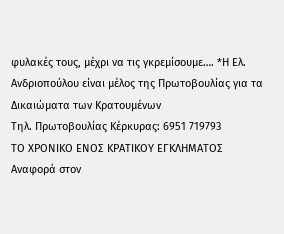φυλακές τους, μέχρι να τις γκρεμίσουμε…. *Η Ελ. Ανδριοπούλου είναι μέλος της Πρωτοβουλίας για τα Δικαιώματα των Κρατουμένων
Τηλ. Πρωτοβουλίας Κέρκυρας: 6951 719793
ΤΟ ΧΡΟΝΙΚΟ ΕΝΟΣ ΚΡΑΤΙΚΟΥ ΕΓΚΛΗΜΑΤΟΣ
Αναφορά στον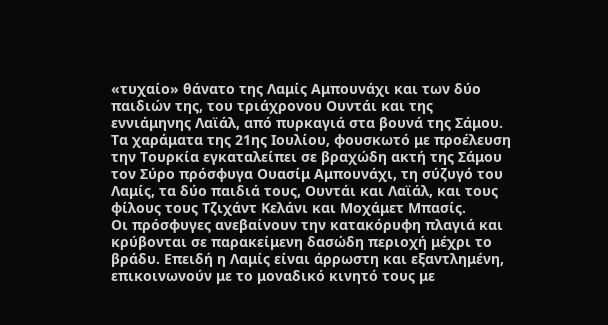«τυχαίο» θάνατο της Λαμίς Αμπουνάχι και των δύο παιδιών της, του τριάχρονου Ουντάι και της εννιάμηνης Λαϊάλ, από πυρκαγιά στα βουνά της Σάμου.
Τα χαράματα της 21ης Ιουλίου, φουσκωτό με προέλευση την Τουρκία εγκαταλείπει σε βραχώδη ακτή της Σάμου τον Σύρο πρόσφυγα Ουασίμ Αμπουνάχι, τη σύζυγό του Λαμίς, τα δύο παιδιά τους, Ουντάι και Λαϊάλ, και τους φίλους τους Τζιχάντ Κελάνι και Μοχάμετ Μπασίς.
Οι πρόσφυγες ανεβαίνουν την κατακόρυφη πλαγιά και κρύβονται σε παρακείμενη δασώδη περιοχή μέχρι το βράδυ. Επειδή η Λαμίς είναι άρρωστη και εξαντλημένη, επικοινωνούν με το μοναδικό κινητό τους με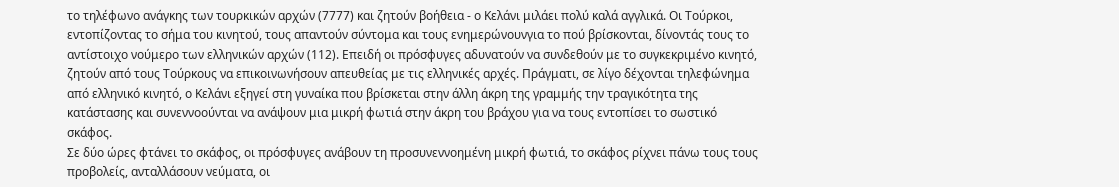το τηλέφωνο ανάγκης των τουρκικών αρχών (7777) και ζητούν βοήθεια - ο Κελάνι μιλάει πολύ καλά αγγλικά. Οι Τούρκοι, εντοπίζοντας το σήμα του κινητού, τους απαντούν σύντομα και τους ενημερώνουνγια το πού βρίσκονται, δίνοντάς τους το αντίστοιχο νούμερο των ελληνικών αρχών (112). Επειδή οι πρόσφυγες αδυνατούν να συνδεθούν με το συγκεκριμένο κινητό, ζητούν από τους Τούρκους να επικοινωνήσουν απευθείας με τις ελληνικές αρχές. Πράγματι, σε λίγο δέχονται τηλεφώνημα από ελληνικό κινητό, ο Κελάνι εξηγεί στη γυναίκα που βρίσκεται στην άλλη άκρη της γραμμής την τραγικότητα της κατάστασης και συνεννοούνται να ανάψουν μια μικρή φωτιά στην άκρη του βράχου για να τους εντοπίσει το σωστικό σκάφος.
Σε δύο ώρες φτάνει το σκάφος, οι πρόσφυγες ανάβουν τη προσυνεννοημένη μικρή φωτιά, το σκάφος ρίχνει πάνω τους τους προβολείς, ανταλλάσουν νεύματα, οι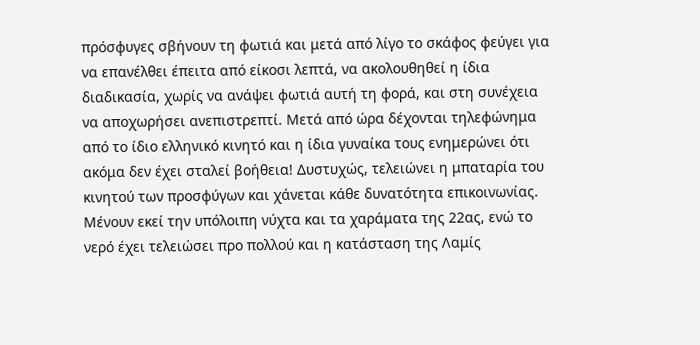πρόσφυγες σβήνουν τη φωτιά και μετά από λίγο το σκάφος φεύγει για να επανέλθει έπειτα από είκοσι λεπτά, να ακολουθηθεί η ίδια διαδικασία, χωρίς να ανάψει φωτιά αυτή τη φορά, και στη συνέχεια να αποχωρήσει ανεπιστρεπτί. Μετά από ώρα δέχονται τηλεφώνημα από το ίδιο ελληνικό κινητό και η ίδια γυναίκα τους ενημερώνει ότι ακόμα δεν έχει σταλεί βοήθεια! Δυστυχώς, τελειώνει η μπαταρία του κινητού των προσφύγων και χάνεται κάθε δυνατότητα επικοινωνίας.
Μένουν εκεί την υπόλοιπη νύχτα και τα χαράματα της 22ας, ενώ το νερό έχει τελειώσει προ πολλού και η κατάσταση της Λαμίς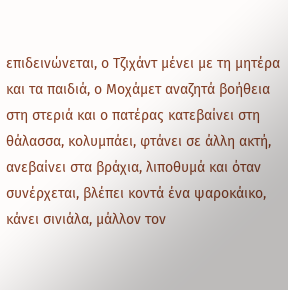επιδεινώνεται, ο Τζιχάντ μένει με τη μητέρα και τα παιδιά, ο Μοχάμετ αναζητά βοήθεια στη στεριά και ο πατέρας κατεβαίνει στη θάλασσα, κολυμπάει, φτάνει σε άλλη ακτή, ανεβαίνει στα βράχια, λιποθυμά και όταν συνέρχεται, βλέπει κοντά ένα ψαροκάικο, κάνει σινιάλα, μάλλον τον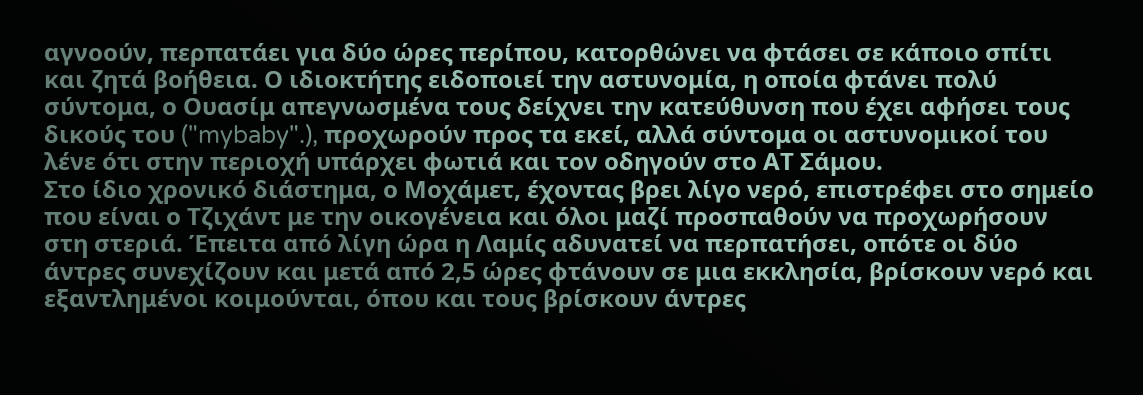αγνοούν, περπατάει για δύο ώρες περίπου, κατορθώνει να φτάσει σε κάποιο σπίτι και ζητά βοήθεια. Ο ιδιοκτήτης ειδοποιεί την αστυνομία, η οποία φτάνει πολύ σύντομα, ο Ουασίμ απεγνωσμένα τους δείχνει την κατεύθυνση που έχει αφήσει τους δικούς του ("mybaby".), προχωρούν προς τα εκεί, αλλά σύντομα οι αστυνομικοί του λένε ότι στην περιοχή υπάρχει φωτιά και τον οδηγούν στο ΑΤ Σάμου.
Στο ίδιο χρονικό διάστημα, ο Μοχάμετ, έχοντας βρει λίγο νερό, επιστρέφει στο σημείο που είναι ο Τζιχάντ με την οικογένεια και όλοι μαζί προσπαθούν να προχωρήσουν στη στεριά. Έπειτα από λίγη ώρα η Λαμίς αδυνατεί να περπατήσει, οπότε οι δύο άντρες συνεχίζουν και μετά από 2,5 ώρες φτάνουν σε μια εκκλησία, βρίσκουν νερό και εξαντλημένοι κοιμούνται, όπου και τους βρίσκουν άντρες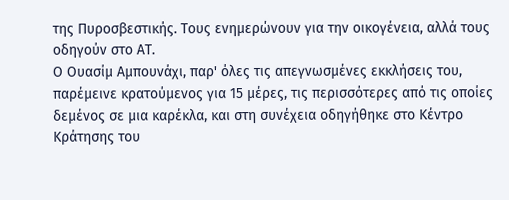της Πυροσβεστικής. Τους ενημερώνουν για την οικογένεια, αλλά τους οδηγούν στο ΑΤ.
Ο Ουασίμ Αμπουνάχι, παρ' όλες τις απεγνωσμένες εκκλήσεις του, παρέμεινε κρατούμενος για 15 μέρες, τις περισσότερες από τις οποίες δεμένος σε μια καρέκλα, και στη συνέχεια οδηγήθηκε στο Κέντρο Κράτησης του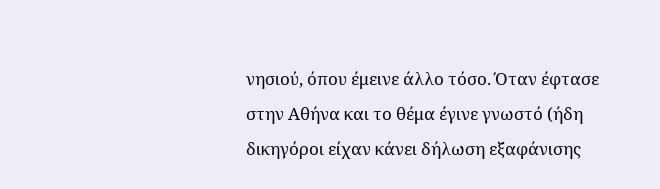νησιού, όπου έμεινε άλλο τόσο. Όταν έφτασε στην Αθήνα και το θέμα έγινε γνωστό (ήδη δικηγόροι είχαν κάνει δήλωση εξαφάνισης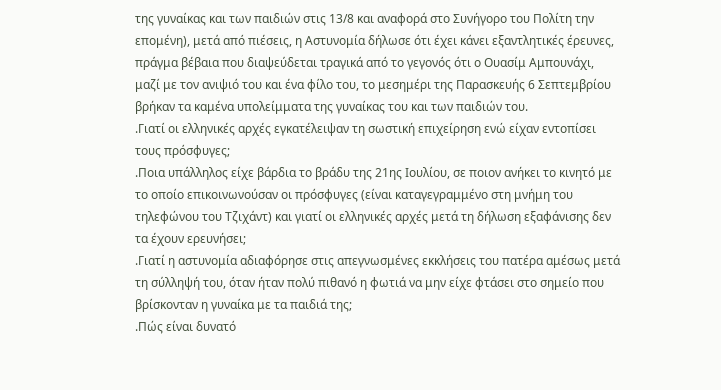της γυναίκας και των παιδιών στις 13/8 και αναφορά στο Συνήγορο του Πολίτη την επομένη), μετά από πιέσεις, η Αστυνομία δήλωσε ότι έχει κάνει εξαντλητικές έρευνες, πράγμα βέβαια που διαψεύδεται τραγικά από το γεγονός ότι ο Ουασίμ Αμπουνάχι, μαζί με τον ανιψιό του και ένα φίλο του, το μεσημέρι της Παρασκευής 6 Σεπτεμβρίου βρήκαν τα καμένα υπολείμματα της γυναίκας του και των παιδιών του.
.Γιατί οι ελληνικές αρχές εγκατέλειψαν τη σωστική επιχείρηση ενώ είχαν εντοπίσει τους πρόσφυγες;
.Ποια υπάλληλος είχε βάρδια το βράδυ της 21ης Ιουλίου, σε ποιον ανήκει το κινητό με το οποίο επικοινωνούσαν οι πρόσφυγες (είναι καταγεγραμμένο στη μνήμη του τηλεφώνου του Τζιχάντ) και γιατί οι ελληνικές αρχές μετά τη δήλωση εξαφάνισης δεν τα έχουν ερευνήσει;
.Γιατί η αστυνομία αδιαφόρησε στις απεγνωσμένες εκκλήσεις του πατέρα αμέσως μετά τη σύλληψή του, όταν ήταν πολύ πιθανό η φωτιά να μην είχε φτάσει στο σημείο που βρίσκονταν η γυναίκα με τα παιδιά της;
.Πώς είναι δυνατό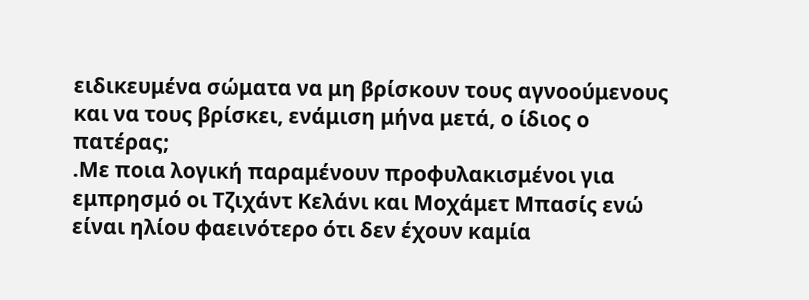ειδικευμένα σώματα να μη βρίσκουν τους αγνοούμενους και να τους βρίσκει, ενάμιση μήνα μετά, ο ίδιος ο πατέρας;
.Με ποια λογική παραμένουν προφυλακισμένοι για εμπρησμό οι Τζιχάντ Κελάνι και Μοχάμετ Μπασίς ενώ είναι ηλίου φαεινότερο ότι δεν έχουν καμία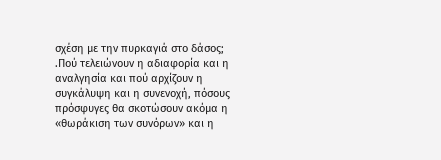σχέση με την πυρκαγιά στο δάσος;
.Πού τελειώνουν η αδιαφορία και η αναλγησία και πού αρχίζουν η συγκάλυψη και η συνενοχή, πόσους πρόσφυγες θα σκοτώσουν ακόμα η «θωράκιση των συνόρων» και η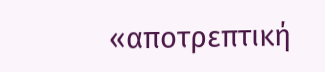«αποτρεπτική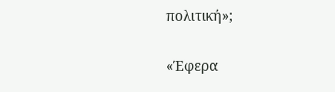πολιτική»;

«Έφερα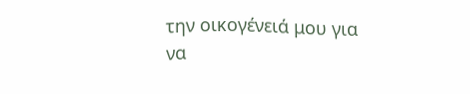την οικογένειά μου για να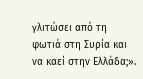γλιτώσει από τη φωτιά στη Συρία και να καεί στην Ελλάδα;».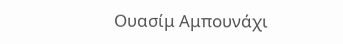Ουασίμ Αμπουνάχι